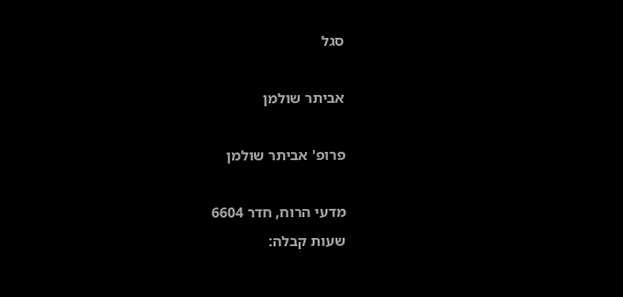סגל

אביתר שולמן

פרופ' אביתר שולמן

מדעי הרוח, חדר 6604
שעות קבלה: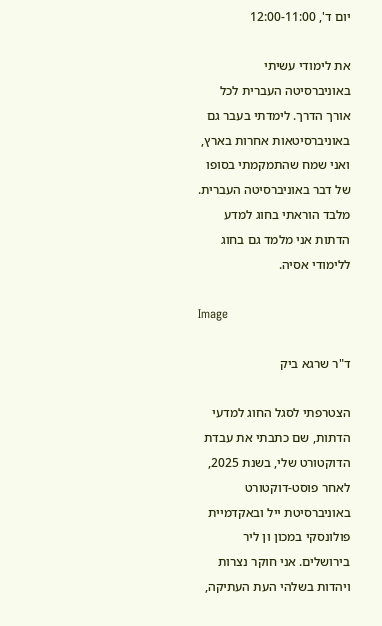יום ד', 12:00-11:00

את לימודי עשיתי באוניברסיטה העברית לכל אורך הדרך. לימדתי בעבר גם באוניברסיטאות אחרות בארץ, ואני שמח שהתמקמתי בסופו של דבר באוניברסיטה העברית. מלבד הוראתי בחוג למדע הדתות אני מלמד גם בחוג ללימודי אסיה.

Image

ד"ר שרגא ביק

הצטרפתי לסגל החוג למדעי הדתות, שם כתבתי את עבדת הדוקטורט שלי, בשנת 2025, לאחר פוסט-דוקטורט באוניברסיטת ייל ובאקדמיית פולונסקי במכון ון ליר בירושלים. אני חוקר נצרות ויהדות בשלהי העת העתיקה,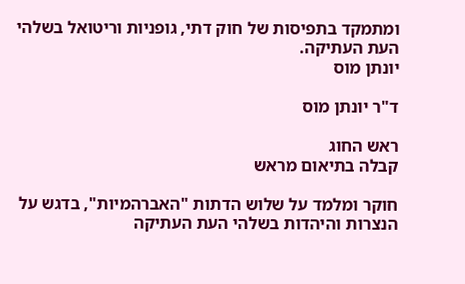ומתמקד בתפיסות של חוק דתי, גופניות וריטואל בשלהי העת העתיקה.
יונתן מוס

ד"ר יונתן מוס

ראש החוג
קבלה בתיאום מראש

חוקר ומלמד על שלוש הדתות "האברהמיות", בדגש על הנצרות והיהדות בשלהי העת העתיקה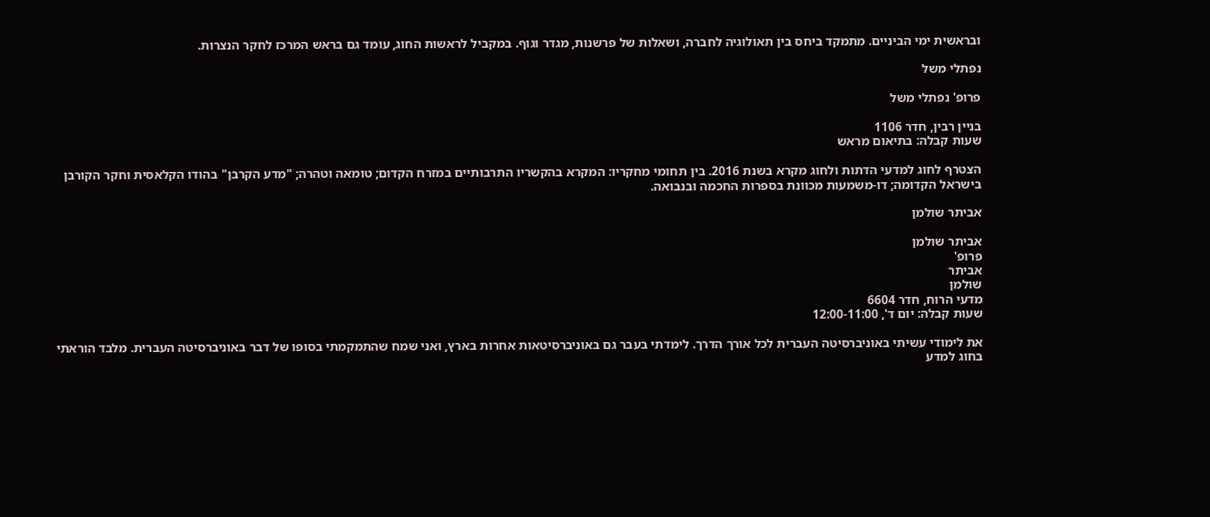ובראשית ימי הביניים. מתמקד ביחס בין תאולוגיה לחברה, ושאלות של פרשנות, מגדר וגוף. במקביל לראשות החוג, עומד גם בראש המרכז לחקר הנצרות.

נפתלי משל

פרופ' נפתלי משל

בניין רבין, חדר 1106
שעות קבלה: בתיאום מראש

הצטרף לחוג למדעי הדתות ולחוג מקרא בשנת 2016. בין תחומי מחקריו: המקרא בהקשריו התרבותיים במזרח הקדום; טומאה וטהרה; "מדע הקרבן" בהודו הקלאסית וחקר הקורבן בישראל הקדומה; דו-משמעות מכוונת בספרות החכמה ובנבואה.

אביתר שולמן

אביתר שולמן
פרופ'
אביתר
שולמן
מדעי הרוח, חדר 6604
שעות קבלה: יום ד', 12:00-11:00

את לימודי עשיתי באוניברסיטה העברית לכל אורך הדרך. לימדתי בעבר גם באוניברסיטאות אחרות בארץ, ואני שמח שהתמקמתי בסופו של דבר באוניברסיטה העברית. מלבד הוראתי בחוג למדע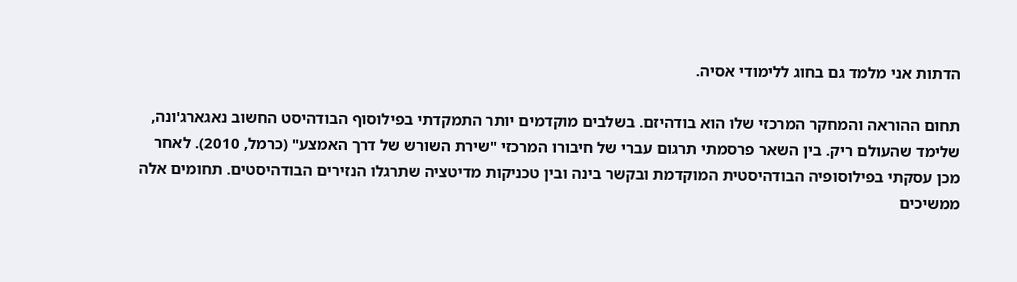הדתות אני מלמד גם בחוג ללימודי אסיה.

תחום ההוראה והמחקר המרכזי שלו הוא בודהיזם. בשלבים מוקדמים יותר התמקדתי בפילוסוף הבודהיסט החשוב נאגארג'ונה, שלימד שהעולם ריק. בין השאר פרסמתי תרגום עברי של חיבורו המרכזי "שירת השורש של דרך האמצע" (כרמל, 2010). לאחר מכן עסקתי בפילוסופיה הבודהיסטית המוקדמת ובקשר בינה ובין טכניקות מדיטציה שתרגלו הנזירים הבודהיסטים. תחומים אלה ממשיכים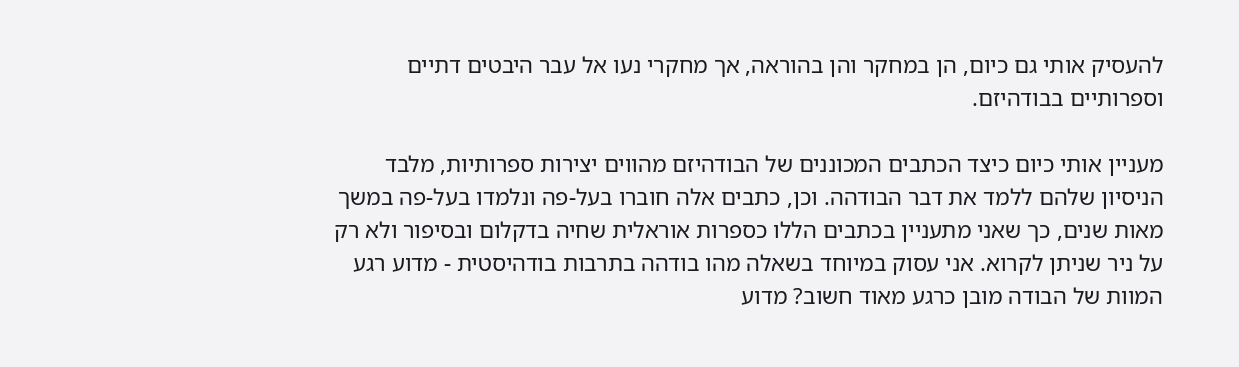להעסיק אותי גם כיום, הן במחקר והן בהוראה, אך מחקרי נעו אל עבר היבטים דתיים וספרותיים בבודהיזם.

מעניין אותי כיום כיצד הכתבים המכוננים של הבודהיזם מהווים יצירות ספרותיות, מלבד הניסיון שלהם ללמד את דבר הבודהה. וכן, כתבים אלה חוברו בעל-פה ונלמדו בעל-פה במשך מאות שנים, כך שאני מתעניין בכתבים הללו כספרות אוראלית שחיה בדקלום ובסיפור ולא רק על ניר שניתן לקרוא. אני עסוק במיוחד בשאלה מהו בודהה בתרבות בודהיסטית - מדוע רגע המוות של הבודה מובן כרגע מאוד חשוב? מדוע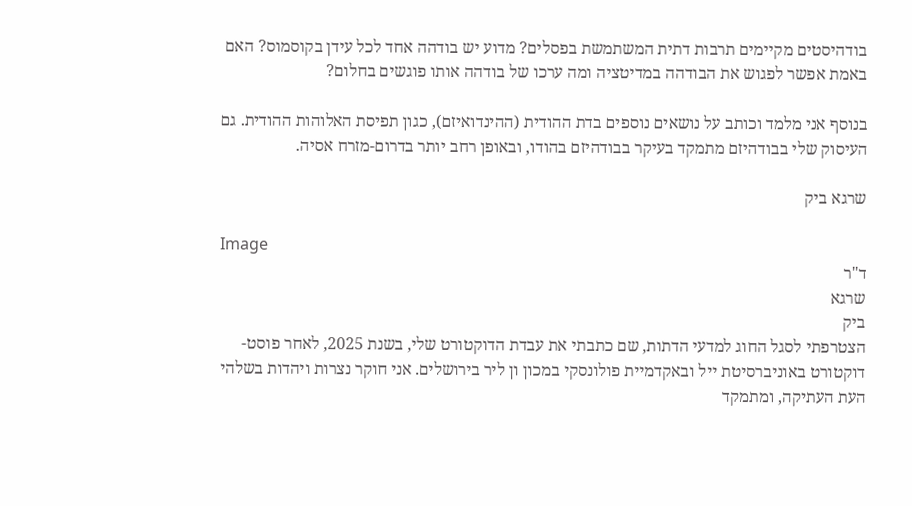בודהיסטים מקיימים תרבות דתית המשתמשת בפסלים? מדוע יש בודהה אחד לכל עידן בקוסמוס? האם באמת אפשר לפגוש את הבודהה במדיטציה ומה ערכו של בודהה אותו פוגשים בחלום?

בנוסף אני מלמד וכותב על נושאים נוספים בדת ההודית (ההינדואיזם), כגון תפיסת האלוהות ההודית. גם העיסוק שלי בבודהיזם מתמקד בעיקר בבודהיזם בהודו, ובאופן רחב יותר בדרום-מזרח אסיה.

שרגא ביק

Image
ד"ר
שרגא
ביק
הצטרפתי לסגל החוג למדעי הדתות, שם כתבתי את עבדת הדוקטורט שלי, בשנת 2025, לאחר פוסט-דוקטורט באוניברסיטת ייל ובאקדמיית פולונסקי במכון ון ליר בירושלים. אני חוקר נצרות ויהדות בשלהי העת העתיקה, ומתמקד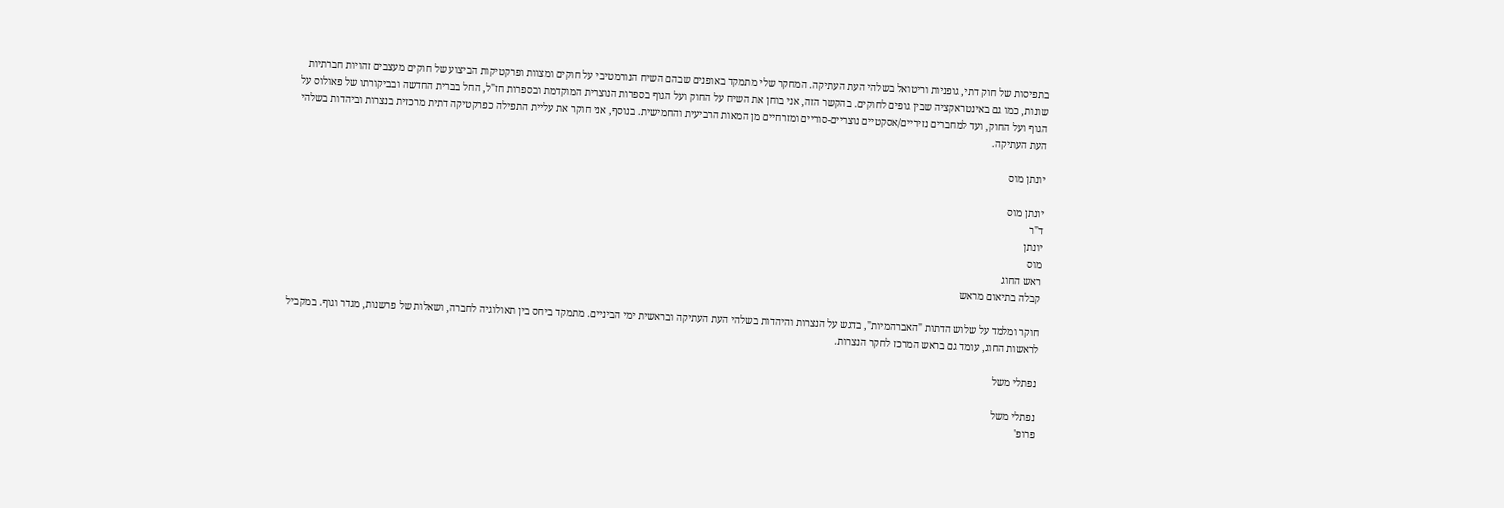בתפיסות של חוק דתי, גופניות וריטואל בשלהי העת העתיקה. המחקר שלי מתמקד באופנים שבהם השיח הנורמטיבי על חוקים ומצוות ופרקטיקות הביצוע של חוקים מעצבים זהויות חברתיות שונות, כמו גם באינטראקציה שבין גופים לחוקים. בהקשר הזה, אני בוחן את השיח על החוק ועל הגוף בספרות הנוצרית המוקדמת ובספרות חז"ל, החל בברית החדשה ובביקורתו של פאולוס על הגוף ועל החוק, ועד למחברים נזיריים/אסקטיים נוצריים-סוריים ומזרחיים מן המאות הרביעית והחמישית. בנוסף, אני חוקר את עליית התפילה כפרקטיקה דתית מרכזית בנצרות וביהדות בשלהי העת העתיקה.

יונתן מוס

יונתן מוס
ד"ר
יונתן
מוס
ראש החוג
קבלה בתיאום מראש

חוקר ומלמד על שלוש הדתות "האברהמיות", בדגש על הנצרות והיהדות בשלהי העת העתיקה ובראשית ימי הביניים. מתמקד ביחס בין תאולוגיה לחברה, ושאלות של פרשנות, מגדר וגוף. במקביל לראשות החוג, עומד גם בראש המרכז לחקר הנצרות.

נפתלי משל

נפתלי משל
פרופ'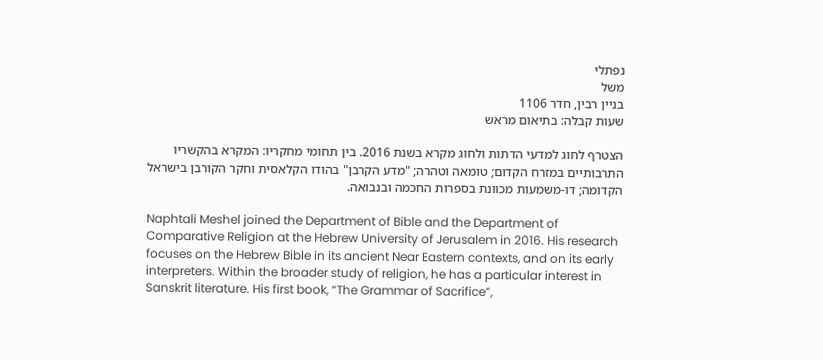נפתלי
משל
בניין רבין, חדר 1106
שעות קבלה: בתיאום מראש

הצטרף לחוג למדעי הדתות ולחוג מקרא בשנת 2016. בין תחומי מחקריו: המקרא בהקשריו התרבותיים במזרח הקדום; טומאה וטהרה; "מדע הקרבן" בהודו הקלאסית וחקר הקורבן בישראל הקדומה; דו-משמעות מכוונת בספרות החכמה ובנבואה.

Naphtali Meshel joined the Department of Bible and the Department of Comparative Religion at the Hebrew University of Jerusalem in 2016. His research focuses on the Hebrew Bible in its ancient Near Eastern contexts, and on its early interpreters. Within the broader study of religion, he has a particular interest in Sanskrit literature. His first book, “The Grammar of Sacrifice”,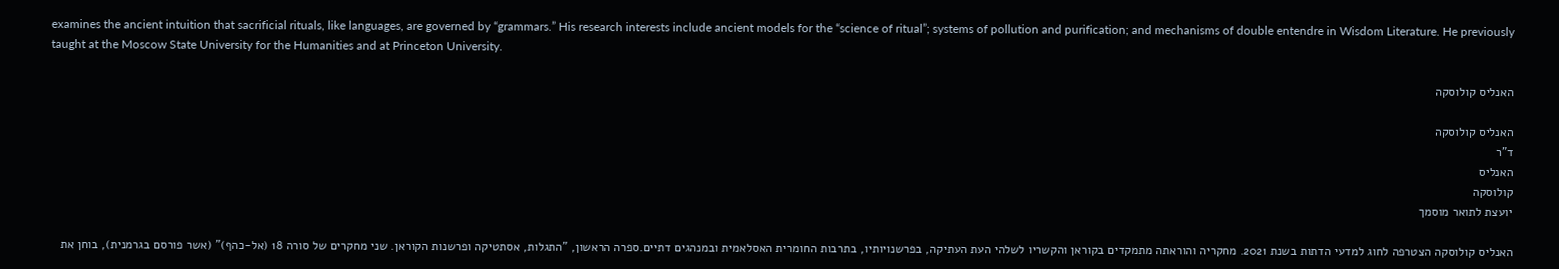examines the ancient intuition that sacrificial rituals, like languages, are governed by “grammars.” His research interests include ancient models for the “science of ritual”; systems of pollution and purification; and mechanisms of double entendre in Wisdom Literature. He previously taught at the Moscow State University for the Humanities and at Princeton University.

האנליס קולוסקה

האנליס קולוסקה
ד"ר
האנליס
קולוסקה
יועצת לתואר מוסמך

האנליס קולוסקה הצטרפה לחוג למדעי הדתות בשנת 2021. מחקריה והוראתה מתמקדים בקוראן והקשריו לשלהי העת העתיקה, בפרשנויותיו, בתרבות החומרית האסלאמית ובמנהגים דתיים.ספרה הראשון, "התגלות, אסתטיקה ופרשנות הקוראן. שני מחקרים של סורה 18 (אל-כהף)" (אשר פורסם בגרמנית), בוחן את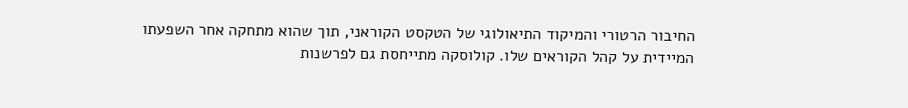החיבור הרטורי והמיקוד התיאולוגי של הטקסט הקוראני, תוך שהוא מתחקה אחר השפעתו המיידית על קהל הקוראים שלו. קולוסקה מתייחסת גם לפרשנות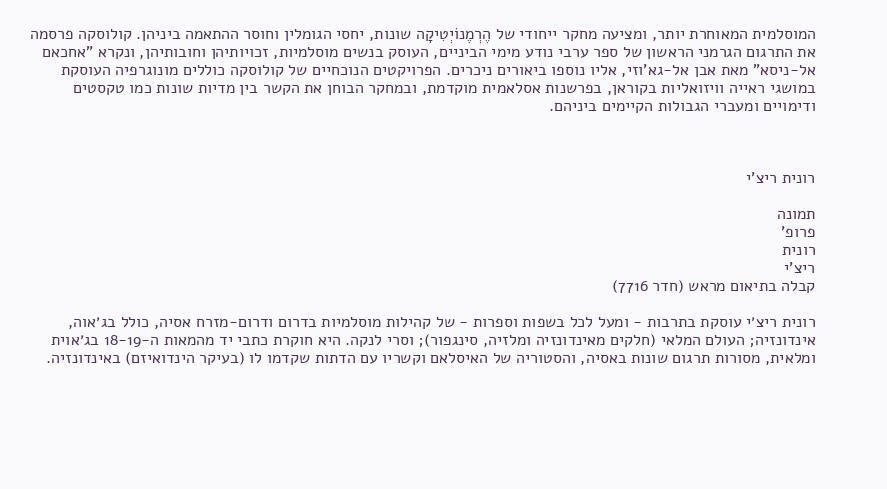המוסלמית המאוחרת יותר, ומציעה מחקר ייחודי של הֶרְמֶנוֹיְטִיקָה שונות, יחסי הגומלין וחוסר ההתאמה ביניהן. קולוסקה פרסמה את התרגום הגרמני הראשון של ספר ערבי נודע מימי הביניים, העוסק בנשים מוסלמיות, זכויותיהן וחובותיהן, ונקרא "אחכאם אל-ניסא" מאת אבן אל-גא'וזי, אליו נוספו ביאורים ניכרים. הפרויקטים הנוכחיים של קולוסקה כוללים מונוגרפיה העוסקת במושגי ראייה וויזואליות בקוראן, בפרשנות אסלאמית מוקדמת, ובמחקר הבוחן את הקשר בין מדיות שונות כמו טקסטים ודימויים ומעברי הגבולות הקיימים ביניהם.



רונית ריצ'י

תמונה
פרופ'
רונית
ריצ'י
קבלה בתיאום מראש (חדר 7716)

רונית ריצ׳י עוסקת בתרבות - ומעל לכל בשפות וספרות - של קהילות מוסלמיות בדרום ודרום-מזרח אסיה, כולל בג׳אוה, אינדונזיה; העולם המלאי (חלקים מאינדונזיה ומלזיה, סינגפור); וסרי לנקה. היא חוקרת כתבי יד מהמאות ה-18-19 בג׳אוית ומלאית, מסורות תרגום שונות באסיה, והסטוריה של האיסלאם וקשריו עם הדתות שקדמו לו (בעיקר הינדואיזם) באינדונזיה.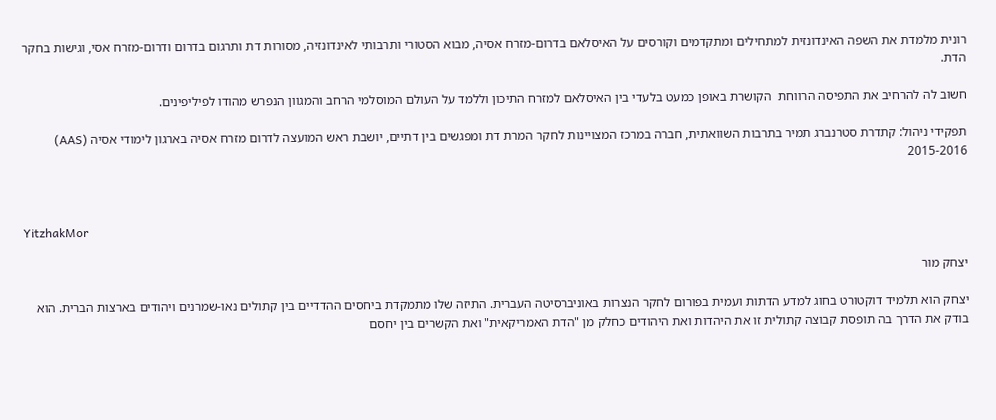רונית מלמדת את השפה האינדונזית למתחילים ומתקדמים וקורסים על האיסלאם בדרום-מזרח אסיה, מבוא הסטורי ותרבותי לאינדונזיה, מסורות דת ותרגום בדרום ודרום-מזרח אסי, וגישות בחקר הדת.

חשוב לה להרחיב את התפיסה הרווחת  הקושרת באופן כמעט בלעדי בין האיסלאם למזרח התיכון וללמד על העולם המוסלמי הרחב והמגוון הנפרש מהודו לפיליפינים.

תפקידי ניהול: קתדרת סטרנברג תמיר בתרבות השוואתית, חברה במרכז המצויינות לחקר המרת דת ומפגשים בין דתיים, יושבת ראש המועצה לדרום מזרח אסיה בארגון לימודי אסיה (AAS) 2015-2016



YitzhakMor

יצחק מור

יצחק הוא תלמיד דוקטורט בחוג למדע הדתות ועמית בפורום לחקר הנצרות באוניברסיטה העברית. התיזה שלו מתמקדת ביחסים ההדדיים בין קתולים נאו-שמרנים ויהודים בארצות הברית. הוא בודק את הדרך בה תופסת קבוצה קתולית זו את היהדות ואת היהודים כחלק מן "הדת האמריקאית" ואת הקשרים בין יחסם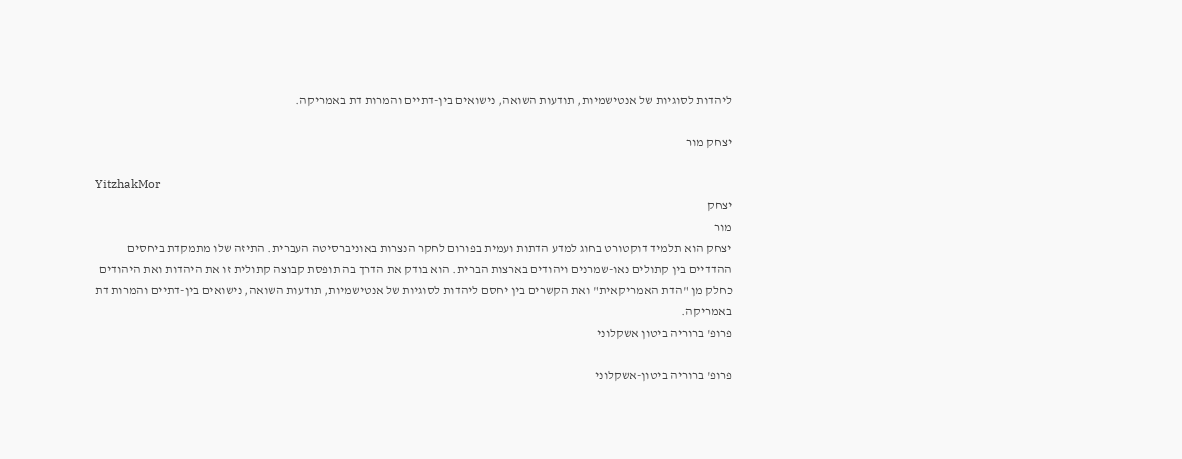ליהדות לסוגיות של אנטישמיות, תודעות השואה, נישואים בין-דתיים והמרות דת באמריקה.

יצחק מור

YitzhakMor
יצחק
מור
יצחק הוא תלמיד דוקטורט בחוג למדע הדתות ועמית בפורום לחקר הנצרות באוניברסיטה העברית. התיזה שלו מתמקדת ביחסים ההדדיים בין קתולים נאו-שמרנים ויהודים בארצות הברית. הוא בודק את הדרך בה תופסת קבוצה קתולית זו את היהדות ואת היהודים כחלק מן "הדת האמריקאית" ואת הקשרים בין יחסם ליהדות לסוגיות של אנטישמיות, תודעות השואה, נישואים בין-דתיים והמרות דת באמריקה.
פרופ' ברוריה ביטון אשקלוני

פרופ' ברוריה ביטון-אשקלוני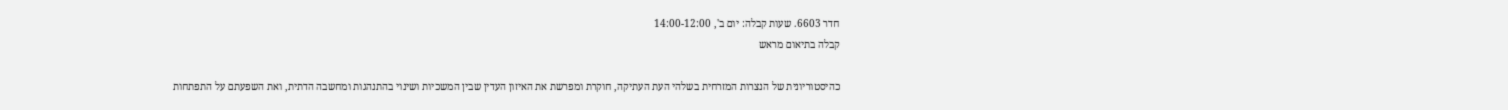חדר 6603. שעות קבלה: יום ב', 14:00-12:00
קבלה בתיאום מראש

כהיסטוריונית של הנצרות המזרחית בשלהי העת העתיקה, חוקרת ומפרשת את האיזון העדין שבין המשכיות ושינוי בהתנהגות ומחשבה הדתית, ואת השפעתם על התפתחות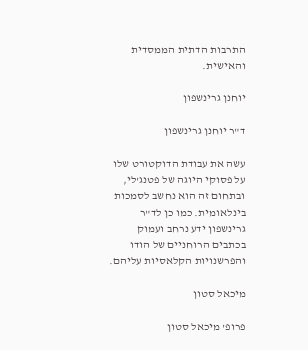התרבות הדתית הממסדית והאישית.

יוחנן גרינשפון

ד"ר יוחנן גרינשפון

עשה את עבודת הדוקטורט שלו על פסוקי היוגה של פטנג'לי, ובתחום זה הוא נחשב לסמכות בינלאומית. כמו כן לד"ר גרינשפון ידע נרחב ועמוק בכתבים הרוחניים של הודו והפרשנויות הקלאסיות עליהם.

מיכאל סטון

פרופ' מיכאל סטון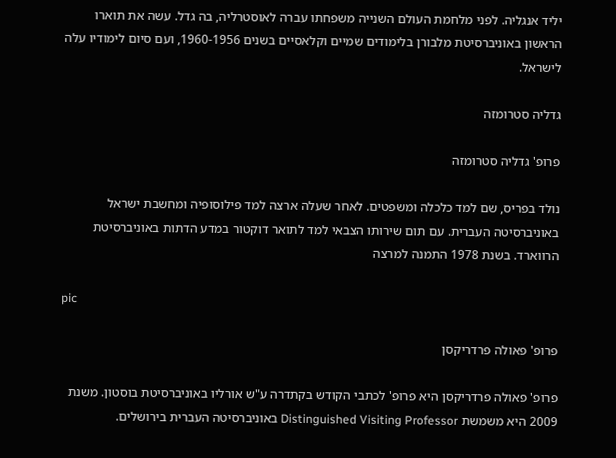יליד אנגליה. לפני מלחמת העולם השנייה משפחתו עברה לאוסטרליה, בה גדל. עשה את תוארו הראשון באוניברסיטת מלבורן בלימודים שמיים וקלאסיים בשנים 1960-1956, ועם סיום לימודיו עלה לישראל.

גדליה סטרומזה

פרופ' גדליה סטרומזה

נולד בפריס, שם למד כלכלה ומשפטים. לאחר שעלה ארצה למד פילוסופיה ומחשבת ישראל באוניברסיטה העברית. עם תום שירותו הצבאי למד לתואר דוקטור במדע הדתות באוניברסיטת הרווארד. בשנת 1978 התמנה למרצה

pic

פרופ' פאולה פרדריקסן

פרופ' פאולה פרדריקסן היא פרופ' לכתבי הקודש בקתדרה ע"ש אורליו באוניברסיטת בוסטון. משנת 2009 היא משמשת Distinguished Visiting Professor באוניברסיטה העברית בירושלים.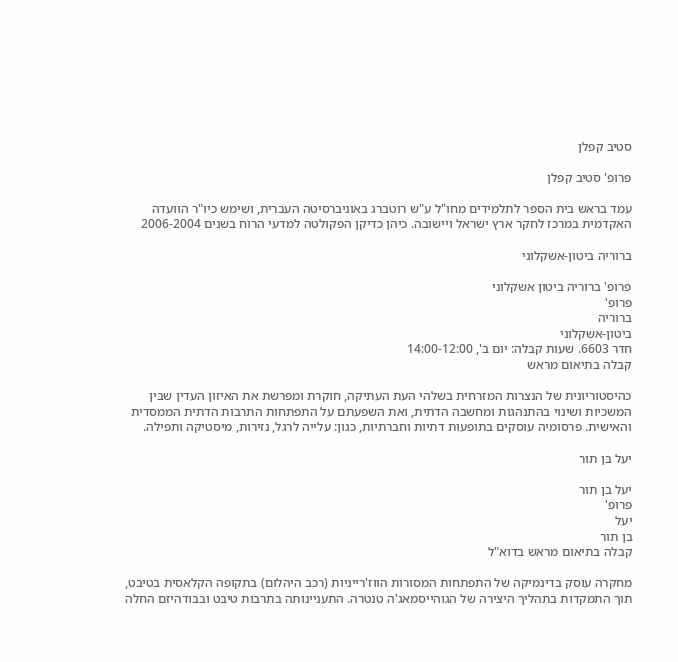סטיב קפלן

פרופ' סטיב קפלן

עמד בראש בית הספר לתלמידים מחו"ל ע"ש רוטברג באוניברסיטה העברית, ושימש כיו"ר הוועדה האקדמית במרכז לחקר ארץ ישראל ויישובה. כיהן כדיקן הפקולטה למדעי הרוח בשנים 2006-2004

ברוריה ביטון-אשקלוני

פרופ' ברוריה ביטון אשקלוני
פרופ'
ברוריה
ביטון-אשקלוני
חדר 6603. שעות קבלה: יום ב', 14:00-12:00
קבלה בתיאום מראש

כהיסטוריונית של הנצרות המזרחית בשלהי העת העתיקה, חוקרת ומפרשת את האיזון העדין שבין המשכיות ושינוי בהתנהגות ומחשבה הדתית, ואת השפעתם על התפתחות התרבות הדתית הממסדית והאישית. פרסומיה עוסקים בתופעות דתיות וחברתיות, כגון: עלייה לרגל, נזירות, מיסטיקה ותפילה.

יעל בן תור

יעל בן תור
פרופ'
יעל
בן תור
קבלה בתיאום מראש בדוא"ל

מחקרה עוסק בדינמיקה של התפתחות המסורות הווז'רייניות (רכב היהלום) בתקופה הקלאסית בטיבט, תוך התמקדות בתהליך היצירה של הגוהייסמאג'ה טנטרה. התעניינותה בתרבות טיבט ובבודהיזם החלה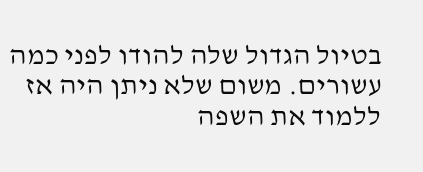בטיול הגדול שלה להודו לפני כמה עשורים. משום שלא ניתן היה אז ללמוד את השפה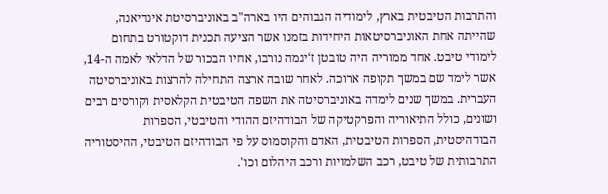והתרבות הטיבטית בארץ, לימודיה הגבוהים היו בארה"ב באוניברסיטת אינדיאנה, שהייתה אחת האוניברסיטאות היחידות בזמנו אשר הציעה תכנית דוקטורט בתחום לימודי טיבט. אחד ממוריה היה טובטן ז‘יגמה נורבו, אחיו הבכור של הדלאי לאמה ה-14, אשר לימד שם במשך תקופה ארוכה. לאחר שובה ארצה התחילה להרצות באוניברסיטה העברית. במשך שנים לימדה באוניברסיטה את השפה הטיבטית הקלאסית וקורסים רבים ושונים, כולל התיאוריה והפרקטיקה של הבודהיזם ההודי והטיבטי, הספרות הבודהיסטית, הספרות הטיבטית, האדם והקוסמוס על פי הבודהיזם הטיבטי, ההיסטוריה התרבותית של טיבט, רכב השלמויות ורכב היהלום וכו'.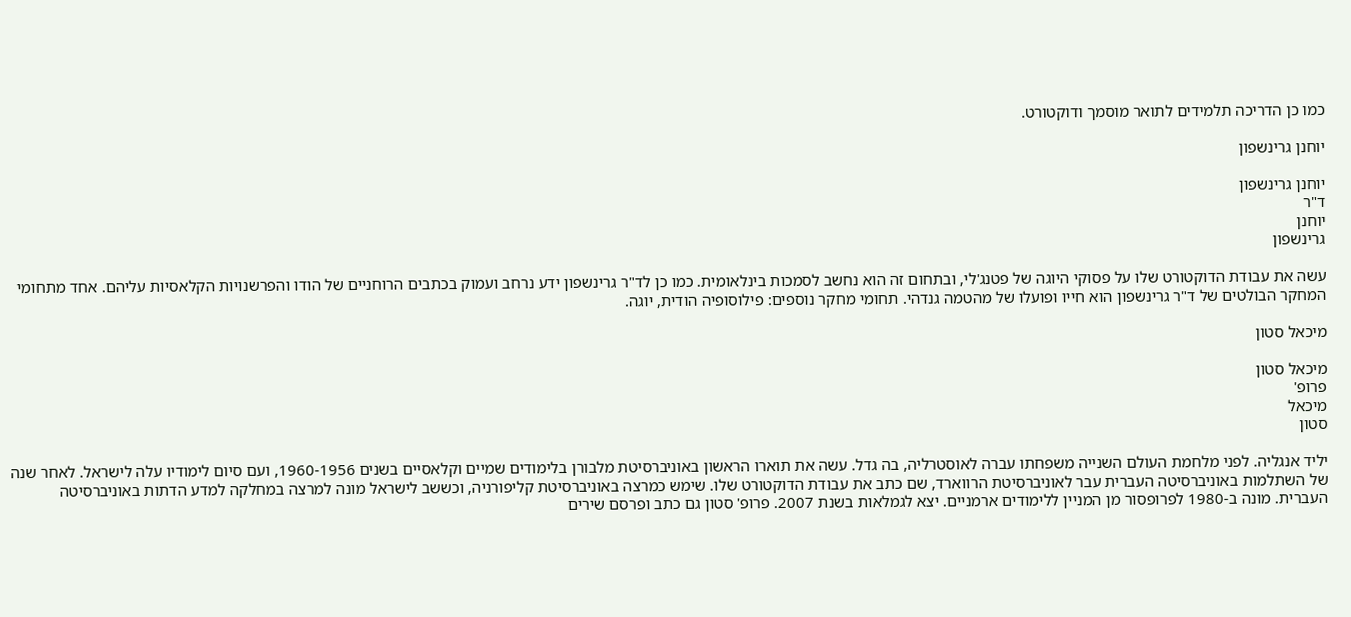כמו כן הדריכה תלמידים לתואר מוסמך ודוקטורט.

יוחנן גרינשפון

יוחנן גרינשפון
ד"ר
יוחנן
גרינשפון

עשה את עבודת הדוקטורט שלו על פסוקי היוגה של פטנג'לי, ובתחום זה הוא נחשב לסמכות בינלאומית. כמו כן לד"ר גרינשפון ידע נרחב ועמוק בכתבים הרוחניים של הודו והפרשנויות הקלאסיות עליהם. אחד מתחומי המחקר הבולטים של ד"ר גרינשפון הוא חייו ופועלו של מהטמה גנדהי. תחומי מחקר נוספים: פילוסופיה הודית, יוגה.

מיכאל סטון

מיכאל סטון
פרופ'
מיכאל
סטון

יליד אנגליה. לפני מלחמת העולם השנייה משפחתו עברה לאוסטרליה, בה גדל. עשה את תוארו הראשון באוניברסיטת מלבורן בלימודים שמיים וקלאסיים בשנים 1960-1956, ועם סיום לימודיו עלה לישראל. לאחר שנה של השתלמות באוניברסיטה העברית עבר לאוניברסיטת הרווארד, שם כתב את עבודת הדוקטורט שלו. שימש כמרצה באוניברסיטת קליפורניה, וכששב לישראל מונה למרצה במחלקה למדע הדתות באוניברסיטה העברית. מונה ב-1980 לפרופסור מן המניין ללימודים ארמניים. יצא לגמלאות בשנת 2007. פרופ' סטון גם כתב ופרסם שירים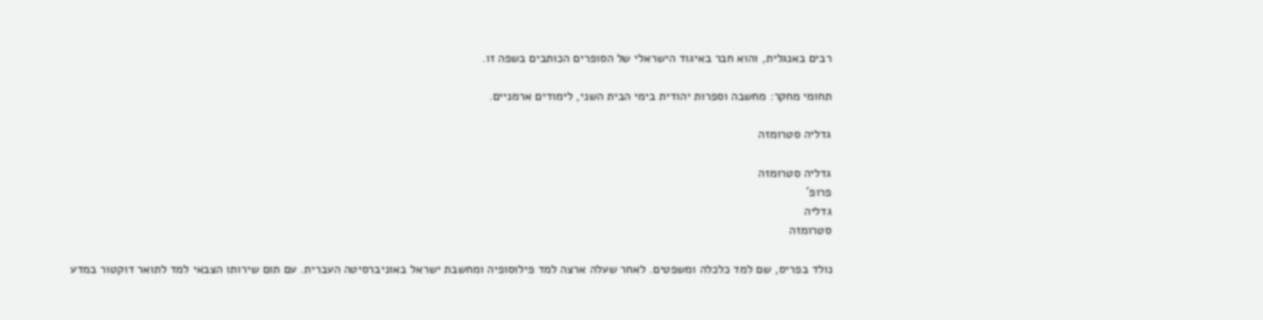רבים באנגלית, והוא חבר באיגוד הישראלי של הסופרים הכותבים בשפה זו.

תחומי מחקר: מחשבה וספרות יהודית בימי הבית השני, לימודים ארמניים.

גדליה סטרומזה

גדליה סטרומזה
פרופ'
גדליה
סטרומזה

נולד בפריס, שם למד כלכלה ומשפטים. לאחר שעלה ארצה למד פילוסופיה ומחשבת ישראל באוניברסיטה העברית. עם תום שירותו הצבאי למד לתואר דוקטור במדע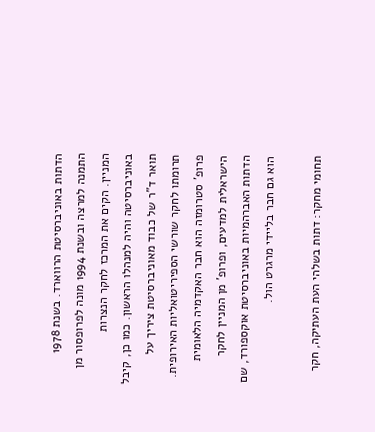הדתות באוניברסיטת הרווארד. בשנת 1978 התמנה למרצה ובשנת 1994 מונה לפרופסור מן המניין. הקים את המרכז לחקר הנצרות באוניברסיטה והיה למנהלו הראשון. כמו כן, קיבל תואר ד"ר של כבוד מאוניברסיטת ציריך על תרומתו לחקר שורשי הספיריטואליות האירופית. פרופ' סטרומזה הוא חבר האקדמיה הלאומית הישראלית למדעים, ופרופ' מן המניין לחקר הדתות האברהמיות באוניברסיטת אוקספורד, שם הוא גם חבר בליידי מרגרט הול.

תחומי מחקר: דתות בשלהי העת העתיקה, חקר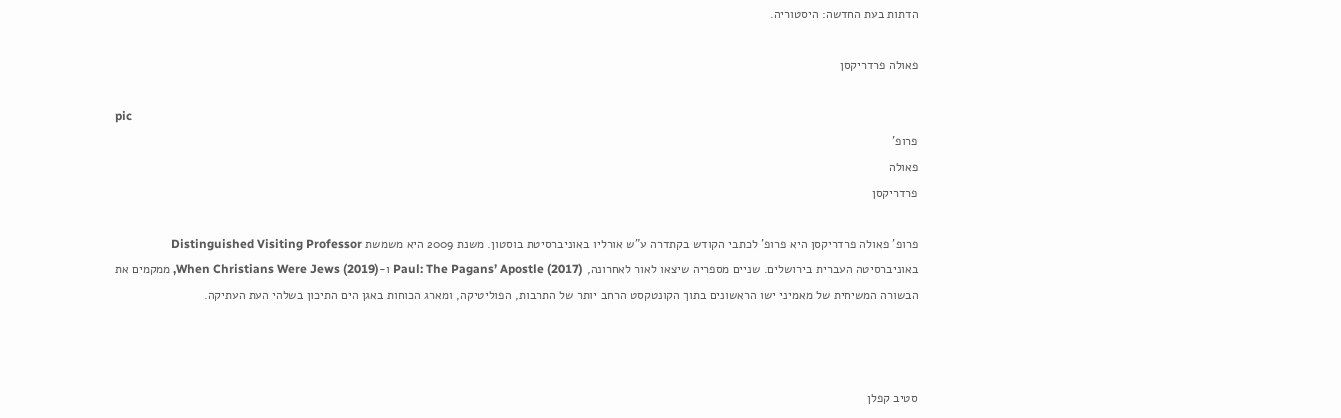הדתות בעת החדשה: היסטוריה.

פאולה פרדריקסן

pic
פרופ'
פאולה
פרדריקסן

פרופ' פאולה פרדריקסן היא פרופ' לכתבי הקודש בקתדרה ע"ש אורליו באוניברסיטת בוסטון. משנת 2009 היא משמשת Distinguished Visiting Professor באוניברסיטה העברית בירושלים. שניים מספריה שיצאו לאור לאחרונה, (Paul: The Pagans’ Apostle (2017 ו-(When Christians Were Jews (2019, ממקמים את הבשורה המשיחית של מאמיני ישו הראשונים בתוך הקונטקסט הרחב יותר של התרבות, הפוליטיקה, ומארג הכוחות באגן הים התיכון בשלהי העת העתיקה.



סטיב קפלן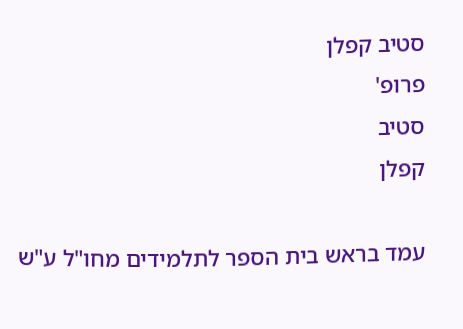סטיב קפלן
פרופ'
סטיב
קפלן

עמד בראש בית הספר לתלמידים מחו"ל ע"ש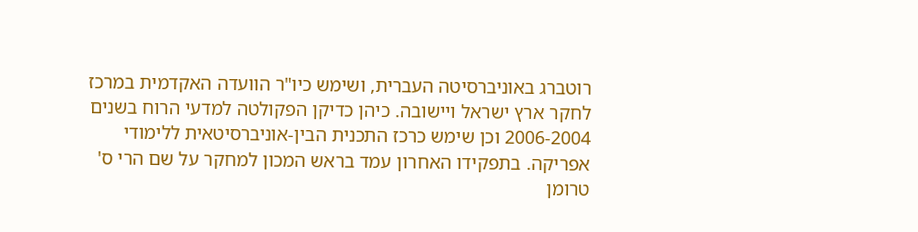רוטברג באוניברסיטה העברית, ושימש כיו"ר הוועדה האקדמית במרכז לחקר ארץ ישראל ויישובה. כיהן כדיקן הפקולטה למדעי הרוח בשנים 2006-2004 וכן שימש כרכז התכנית הבין-אוניברסיטאית ללימודי אפריקה. בתפקידו האחרון עמד בראש המכון למחקר על שם הרי ס' טרומן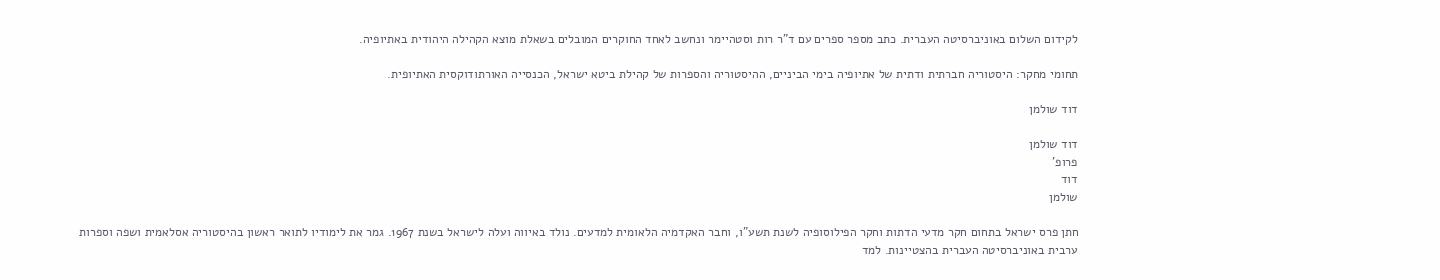לקידום השלום באוניברסיטה העברית. כתב מספר ספרים עם ד"ר רות וסטהיימר ונחשב לאחד החוקרים המובלים בשאלת מוצא הקהילה היהודית באתיופיה.

תחומי מחקר: היסטוריה חברתית ודתית של אתיופיה בימי הביניים, ההיסטוריה והספרות של קהילת ביטא ישראל, הכנסייה האורתודוקסית האתיופית.

דוד שולמן

דוד שולמן
פרופ'
דוד
שולמן

חתן פרס ישראל בתחום חקר מדעי הדתות וחקר הפילוסופיה לשנת תשע"ו, וחבר האקדמיה הלאומית למדעים. נולד באיווה ועלה לישראל בשנת 1967. גמר את לימודיו לתואר ראשון בהיסטוריה אסלאמית ושפה וספרות ערבית באוניברסיטה העברית בהצטיינות. למד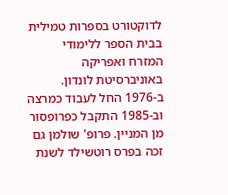לדוקטורט בספרות טמילית בבית הספר ללימודי המזרח ואפריקה באוניברסיטת לונדון. ב-1976 החל לעבוד כמרצה וב-1985 התקבל כפרופסור מן המניין. פרופ' שולמן גם זכה בפרס רוטשילד לשנת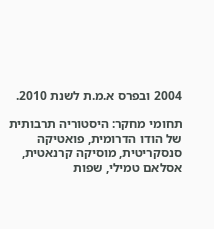2004 ובפרס א.מ.ת לשנת 2010.

תחומי מחקר: היסטוריה תרבותית של הודו הדרומית, פואטיקה סנסקריטית, מוסיקה קרנאטית, אסלאם טמילי, שפות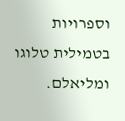וספרויות בטמילית טלוגו ומליאלם.